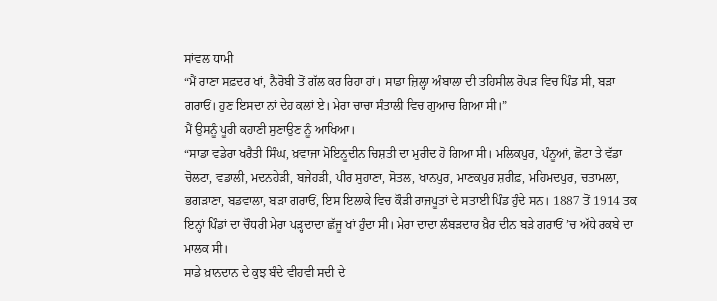ਸਾਂਵਲ ਧਾਮੀ
“ਮੈਂ ਰਾਣਾ ਸਫ਼ਦਰ ਖਾਂ, ਨੈਰੋਬੀ ਤੋਂ ਗੱਲ ਕਰ ਰਿਹਾ ਹਾਂ। ਸਾਡਾ ਜ਼ਿਲ੍ਹਾ ਅੰਬਾਲਾ ਦੀ ਤਹਿਸੀਲ ਰੋਪੜ ਵਿਚ ਪਿੰਡ ਸੀ, ਬੜਾ ਗਰਾਓਂ। ਹੁਣ ਇਸਦਾ ਨਾਂ ਦੇਹ ਕਲਾਂ ਏ। ਮੇਰਾ ਚਾਚਾ ਸੰਤਾਲੀ ਵਿਚ ਗੁਆਚ ਗਿਆ ਸੀ।”
ਮੈਂ ਉਸਨੂੰ ਪੂਰੀ ਕਹਾਣੀ ਸੁਣਾਉਣ ਨੂੰ ਆਖਿਆ।
“ਸਾਡਾ ਵਡੇਰਾ ਖਰੈਤੀ ਸਿੰਘ, ਖ਼ਵਾਜਾ ਮੋਇਨੂਦੀਨ ਚਿਸ਼ਤੀ ਦਾ ਮੁਰੀਦ ਹੋ ਗਿਆ ਸੀ। ਮਲਿਕਪੁਰ, ਪੰਨੂਆਂ, ਛੋਟਾ ਤੇ ਵੱਡਾ ਚੋਲਟਾ, ਵਡਾਲੀ, ਮਦਨਹੇੜੀ, ਬਜੇਹੜੀ, ਪੀਰ ਸੁਹਾਣਾ, ਸੋਤਲ, ਖਾਨਪੁਰ, ਮਾਣਕਪੁਰ ਸ਼ਰੀਫ਼, ਮਹਿਮਦਪੁਰ, ਚਤਾਮਲਾ, ਭਗੜਾਣਾ, ਬਡਵਾਲਾ, ਬੜਾ ਗਰਾਓਂ, ਇਸ ਇਲਾਕੇ ਵਿਚ ਕੌੜੀ ਰਾਜਪੂਤਾਂ ਦੇ ਸਤਾਈ ਪਿੰਡ ਹੁੰਦੇ ਸਨ। 1887 ਤੋਂ 1914 ਤਕ ਇਨ੍ਹਾਂ ਪਿੰਡਾਂ ਦਾ ਚੌਧਰੀ ਮੇਰਾ ਪੜ੍ਹਦਾਦਾ ਛੱਜੂ ਖਾਂ ਹੁੰਦਾ ਸੀ। ਮੇਰਾ ਦਾਦਾ ਲੰਬੜਦਾਰ ਖ਼ੈਰ ਦੀਨ ਬੜੇ ਗਰਾਓਂ ’ਚ ਅੱਧੇ ਰਕਬੇ ਦਾ ਮਾਲਕ ਸੀ।
ਸਾਡੇ ਖ਼ਾਨਦਾਨ ਦੇ ਕੁਝ ਬੰਦੇ ਵੀਹਵੀ ਸਦੀ ਦੇ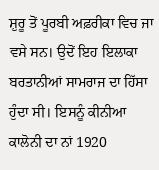ਸ਼ੁਰੂ ਤੋਂ ਪੂਰਬੀ ਅਫ਼ਰੀਕਾ ਵਿਚ ਜਾ ਵਸੇ ਸਨ। ਉਦੋਂ ਇਹ ਇਲਾਕਾ ਬਰਤਾਨੀਆਂ ਸਾਮਰਾਜ ਦਾ ਹਿੱਸਾ ਹੁੰਦਾ ਸੀ। ਇਸਨੂੰ ਕੀਨੀਆ ਕਾਲੋਨੀ ਦਾ ਨਾਂ 1920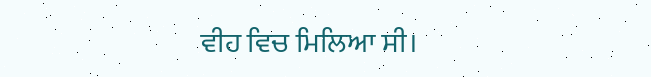ਵੀਹ ਵਿਚ ਮਿਲਿਆ ਸੀ।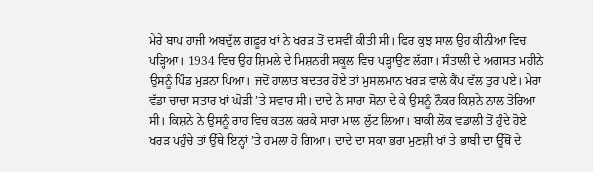ਮੇਰੇ ਬਾਪ ਹਾਜੀ ਅਬਦੁੱਲ ਗਫ਼ੂਰ ਖਾਂ ਨੇ ਖਰੜ ਤੋਂ ਦਸਵੀਂ ਕੀਤੀ ਸੀ। ਫਿਰ ਕੁਝ ਸਾਲ ਉਹ ਕੀਨੀਆ ਵਿਚ ਪੜ੍ਹਿਆ। 1934 ਵਿਚ ਉਹ ਸ਼ਿਮਲੇ ਦੇ ਮਿਸ਼ਨਰੀ ਸਕੂਲ ਵਿਚ ਪੜ੍ਹਾਉਣ ਲੱਗਾ। ਸੰਤਾਲੀ ਦੇ ਅਗਸਤ ਮਹੀਨੇ ਉਸਨੂੰ ਪਿੰਡ ਮੁੜਨਾ ਪਿਆ। ਜਦੋਂ ਹਾਲਾਤ ਬਦਤਰ ਹੋਏ ਤਾਂ ਮੁਸਲਮਾਨ ਖਰੜ ਵਾਲੇ ਕੈਂਪ ਵੱਲ ਤੁਰ ਪਏ। ਮੇਰਾ ਵੱਡਾ ਚਾਚਾ ਸਤਾਰ ਖਾਂ ਘੋੜੀ ’ਤੇ ਸਵਾਰ ਸੀ। ਦਾਦੇ ਨੇ ਸਾਰਾ ਸੋਨਾ ਦੇ ਕੇ ਉਸਨੂੰ ਨੌਕਰ ਕਿਸ਼ਨੇ ਨਾਲ ਤੋਰਿਆ ਸੀ। ਕਿਸ਼ਨੇ ਨੇ ਉਸਨੂੰ ਰਾਹ ਵਿਚ ਕਤਲ ਕਰਕੇ ਸਾਰਾ ਮਾਲ ਲੁੱਟ ਲਿਆ। ਬਾਕੀ ਲੋਕ ਵਡਾਲੀ ਤੋਂ ਹੁੰਦੇ ਹੋਏ ਖਰੜ ਪਹੁੰਚੇ ਤਾਂ ਉੱਥੇ ਇਨ੍ਹਾਂ ’ਤੇ ਹਮਲਾ ਹੋ ਗਿਆ। ਦਾਦੇ ਦਾ ਸਕਾ ਭਰਾ ਮੁਣਸ਼ੀ ਖਾਂ ਤੇ ਭਾਬੀ ਦਾ ਊੱਥੋਂ ਦੇ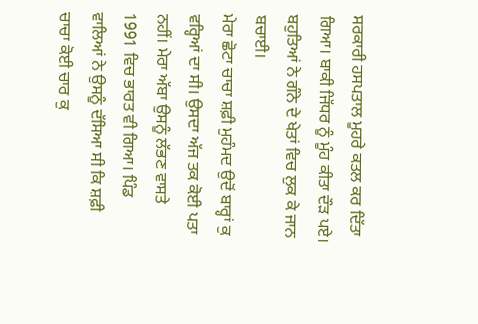ਸਰਕਾਰੀ ਹਸਪਤਾਲ ਮੂਹਰੇ ਕਤਲ ਕਰ ਦਿੱਤਾ ਗਿਆ। ਬਾਕੀ ਜਿੱਧਰ ਨੂੰ ਮੂੰਹ ਕੀਤਾ ਦੌੜ ਪਏ। ਬਹੁਤਿਆਂ ਨੇ ਗੰਨੇ ਦੇ ਖੇਤਾਂ ਵਿਚ ਲੁਕ ਕੇ ਜਾਨ ਬਚਾਈ।
ਮੇਰਾ ਛੋਟਾ ਚਾਚਾ ਸ਼ਫ਼ੀ ਮੁਹੰਮਦ ਉਦੋਂ ਬਾਰ੍ਹਾਂ ਕੁ ਵਰ੍ਹਿਆਂ ਦਾ ਸੀ। ਉਸਦਾ ਅੱਜ ਤਕ ਕੋਈ ਪਤਾ ਨਹੀਂ। ਮੇਰਾ ਅੱਬਾ ਉਸਨੂੰ ਲੱਭਣ ਵਾਸਤੇ 1991 ਵਿਚ ਭਾਰਤ ਵੀ ਗਿਆ। ਪਿੰਡ ਵਾਲਿਆਂ ਨੇ ਉਸਨੂੰ ਦੱਸਿਆ ਸੀ ਕਿ ਸ਼ਫ਼ੀ ਚਾਚਾ ਕੋਈ ਚਾਰ ਕੁ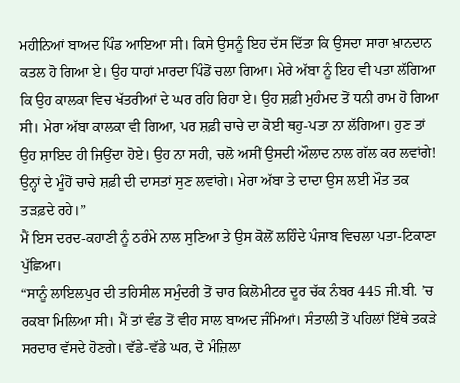ਮਹੀਨਿਆਂ ਬਾਅਦ ਪਿੰਡ ਆਇਆ ਸੀ। ਕਿਸੇ ਉਸਨੂੰ ਇਹ ਦੱਸ ਦਿੱਤਾ ਕਿ ਉਸਦਾ ਸਾਰਾ ਖ਼ਾਨਦਾਨ ਕਤਲ ਹੋ ਗਿਆ ਏ। ਉਹ ਧਾਹਾਂ ਮਾਰਦਾ ਪਿੰਡੋਂ ਚਲਾ ਗਿਆ। ਮੇਰੇ ਅੱਬਾ ਨੂੰ ਇਹ ਵੀ ਪਤਾ ਲੱਗਿਆ ਕਿ ਉਹ ਕਾਲਕਾ ਵਿਚ ਖੱਤਰੀਆਂ ਦੇ ਘਰ ਰਹਿ ਰਿਹਾ ਏ। ਉਹ ਸ਼ਫ਼ੀ ਮੁਹੰਮਦ ਤੋਂ ਧਨੀ ਰਾਮ ਹੋ ਗਿਆ ਸੀ। ਮੇਰਾ ਅੱਬਾ ਕਾਲਕਾ ਵੀ ਗਿਆ, ਪਰ ਸ਼ਫ਼ੀ ਚਾਚੇ ਦਾ ਕੋਈ ਥਹੁ-ਪਤਾ ਨਾ ਲੱਗਿਆ। ਹੁਣ ਤਾਂ ਉਹ ਸ਼ਾਇਦ ਹੀ ਜਿਉਂਦਾ ਹੋਏ। ਉਹ ਨਾ ਸਹੀ, ਚਲੋ ਅਸੀਂ ਉਸਦੀ ਔਲਾਦ ਨਾਲ ਗੱਲ ਕਰ ਲਵਾਂਗੇ! ਉਨ੍ਹਾਂ ਦੇ ਮੂੰਹੋਂ ਚਾਚੇ ਸ਼ਫ਼ੀ ਦੀ ਦਾਸਤਾਂ ਸੁਣ ਲਵਾਂਗੇ। ਮੇਰਾ ਅੱਬਾ ਤੇ ਦਾਦਾ ਉਸ ਲਈ ਮੌਤ ਤਕ ਤੜਫ਼ਦੇ ਰਹੇ।”
ਮੈਂ ਇਸ ਦਰਦ-ਕਹਾਣੀ ਨੂੰ ਠਰੰਮੇ ਨਾਲ ਸੁਣਿਆ ਤੇ ਉਸ ਕੋਲੋਂ ਲਹਿੰਦੇ ਪੰਜਾਬ ਵਿਚਲਾ ਪਤਾ-ਟਿਕਾਣਾ ਪੁੱਛਿਆ।
“ਸਾਨੂੰ ਲਾਇਲਪੁਰ ਦੀ ਤਹਿਸੀਲ ਸਮੁੰਦਰੀ ਤੋਂ ਚਾਰ ਕਿਲੋਮੀਟਰ ਦੂਰ ਚੱਕ ਨੰਬਰ 445 ਜੀ.ਬੀ. ’ਚ ਰਕਬਾ ਮਿਲਿਆ ਸੀ। ਮੈਂ ਤਾਂ ਵੰਡ ਤੋਂ ਵੀਹ ਸਾਲ ਬਾਅਦ ਜੰਮਿਆਂ। ਸੰਤਾਲੀ ਤੋਂ ਪਹਿਲਾਂ ਇੱਥੇ ਤਕੜੇ ਸਰਦਾਰ ਵੱਸਦੇ ਹੋਣਗੇ। ਵੱਡੇ-ਵੱਡੇ ਘਰ, ਦੋ ਮੰਜ਼ਿਲਾ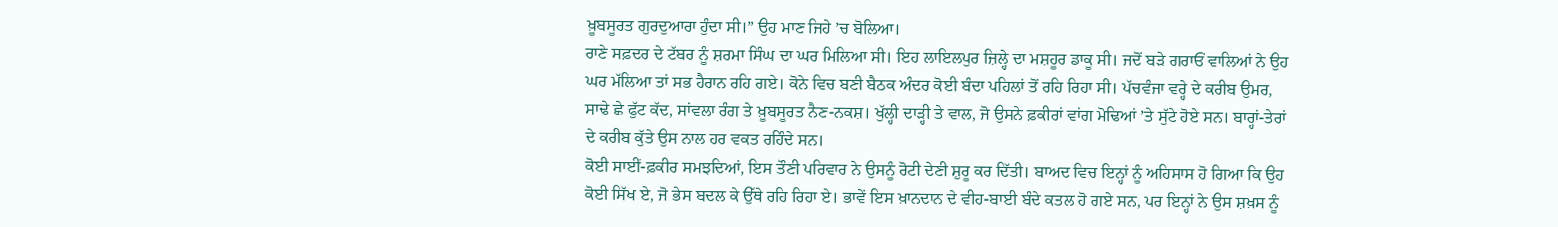ਖ਼ੂਬਸੂਰਤ ਗੁਰਦੁਆਰਾ ਹੁੰਦਾ ਸੀ।” ਉਹ ਮਾਣ ਜਿਹੇ ’ਚ ਬੋਲਿਆ।
ਰਾਣੇ ਸਫ਼ਦਰ ਦੇ ਟੱਬਰ ਨੂੰ ਸ਼ਰਮਾ ਸਿੰਘ ਦਾ ਘਰ ਮਿਲਿਆ ਸੀ। ਇਹ ਲਾਇਲਪੁਰ ਜ਼ਿਲ੍ਹੇ ਦਾ ਮਸ਼ਹੂਰ ਡਾਕੂ ਸੀ। ਜਦੋਂ ਬੜੇ ਗਰਾਓਂ ਵਾਲਿਆਂ ਨੇ ਉਹ ਘਰ ਮੱਲਿਆ ਤਾਂ ਸਭ ਹੈਰਾਨ ਰਹਿ ਗਏ। ਕੋਨੇ ਵਿਚ ਬਣੀ ਬੈਠਕ ਅੰਦਰ ਕੋਈ ਬੰਦਾ ਪਹਿਲਾਂ ਤੋਂ ਰਹਿ ਰਿਹਾ ਸੀ। ਪੱਚਵੰਜਾ ਵਰ੍ਹੇ ਦੇ ਕਰੀਬ ਉਮਰ, ਸਾਢੇ ਛੇ ਫੁੱਟ ਕੱਦ, ਸਾਂਵਲਾ ਰੰਗ ਤੇ ਖ਼ੂਬਸੂਰਤ ਨੈਣ-ਨਕਸ਼। ਖੁੱਲ੍ਹੀ ਦਾੜ੍ਹੀ ਤੇ ਵਾਲ, ਜੋ ਉਸਨੇ ਫ਼ਕੀਰਾਂ ਵਾਂਗ ਮੋਢਿਆਂ ’ਤੇ ਸੁੱਟੇ ਹੋਏ ਸਨ। ਬਾਰ੍ਹਾਂ-ਤੇਰਾਂ ਦੇ ਕਰੀਬ ਕੁੱਤੇ ਉਸ ਨਾਲ ਹਰ ਵਕਤ ਰਹਿੰਦੇ ਸਨ।
ਕੋਈ ਸਾਈਂ-ਫ਼ਕੀਰ ਸਮਝਦਿਆਂ, ਇਸ ਤੌਣੀ ਪਰਿਵਾਰ ਨੇ ਉਸਨੂੰ ਰੋਟੀ ਦੇਣੀ ਸ਼ੁਰੂ ਕਰ ਦਿੱਤੀ। ਬਾਅਦ ਵਿਚ ਇਨ੍ਹਾਂ ਨੂੰ ਅਹਿਸਾਸ ਹੋ ਗਿਆ ਕਿ ਉਹ ਕੋਈ ਸਿੱਖ ਏ, ਜੋ ਭੇਸ ਬਦਲ ਕੇ ਉੱਥੇ ਰਹਿ ਰਿਹਾ ਏ। ਭਾਵੇਂ ਇਸ ਖ਼ਾਨਦਾਨ ਦੇ ਵੀਹ-ਬਾਈ ਬੰਦੇ ਕਤਲ ਹੋ ਗਏ ਸਨ, ਪਰ ਇਨ੍ਹਾਂ ਨੇ ਉਸ ਸ਼ਖ਼ਸ ਨੂੰ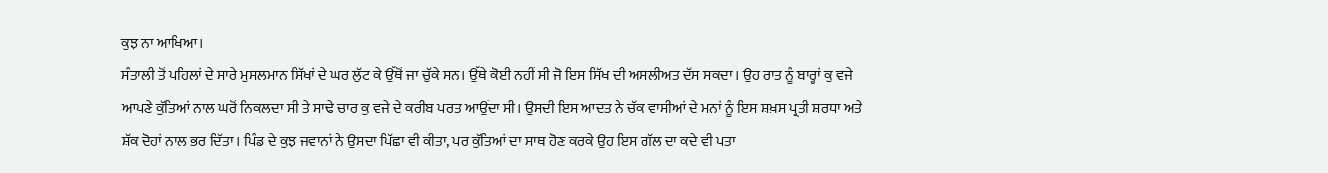ਕੁਝ ਨਾ ਆਖਿਆ।
ਸੰਤਾਲੀ ਤੋਂ ਪਹਿਲਾਂ ਦੇ ਸਾਰੇ ਮੁਸਲਮਾਨ ਸਿੱਖਾਂ ਦੇ ਘਰ ਲੁੱਟ ਕੇ ਉੱਥੋਂ ਜਾ ਚੁੱਕੇ ਸਨ। ਉੱਥੇ ਕੋਈ ਨਹੀਂ ਸੀ ਜੋ ਇਸ ਸਿੱਖ ਦੀ ਅਸਲੀਅਤ ਦੱਸ ਸਕਦਾ। ਉਹ ਰਾਤ ਨੂੰ ਬਾਰ੍ਹਾਂ ਕੁ ਵਜੇ ਆਪਣੇ ਕੁੱਤਿਆਂ ਨਾਲ ਘਰੋਂ ਨਿਕਲਦਾ ਸੀ ਤੇ ਸਾਢੇ ਚਾਰ ਕੁ ਵਜੇ ਦੇ ਕਰੀਬ ਪਰਤ ਆਉਂਦਾ ਸੀ। ਉਸਦੀ ਇਸ ਆਦਤ ਨੇ ਚੱਕ ਵਾਸੀਆਂ ਦੇ ਮਨਾਂ ਨੂੰ ਇਸ ਸ਼ਖ਼ਸ ਪ੍ਰਤੀ ਸ਼ਰਧਾ ਅਤੇ ਸ਼ੱਕ ਦੋਹਾਂ ਨਾਲ ਭਰ ਦਿੱਤਾ। ਪਿੰਡ ਦੇ ਕੁਝ ਜਵਾਨਾਂ ਨੇ ਉਸਦਾ ਪਿੱਛਾ ਵੀ ਕੀਤਾ, ਪਰ ਕੁੱਤਿਆਂ ਦਾ ਸਾਥ ਹੋਣ ਕਰਕੇ ਉਹ ਇਸ ਗੱਲ ਦਾ ਕਦੇ ਵੀ ਪਤਾ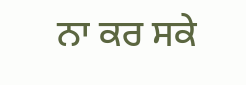ਨਾ ਕਰ ਸਕੇ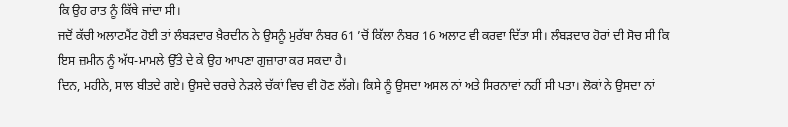ਕਿ ਉਹ ਰਾਤ ਨੂੰ ਕਿੱਥੇ ਜਾਂਦਾ ਸੀ।
ਜਦੋਂ ਕੱਚੀ ਅਲਾਟਮੈਂਟ ਹੋਈ ਤਾਂ ਲੰਬੜਦਾਰ ਖ਼ੈਰਦੀਨ ਨੇ ਉਸਨੂੰ ਮੁਰੱਬਾ ਨੰਬਰ 61 ’ਚੋਂ ਕਿੱਲਾ ਨੰਬਰ 16 ਅਲਾਟ ਵੀ ਕਰਵਾ ਦਿੱਤਾ ਸੀ। ਲੰਬੜਦਾਰ ਹੋਰਾਂ ਦੀ ਸੋਚ ਸੀ ਕਿ ਇਸ ਜ਼ਮੀਨ ਨੂੰ ਅੱਧ-ਮਾਮਲੇ ਉੱਤੇ ਦੇ ਕੇ ਉਹ ਆਪਣਾ ਗੁਜ਼ਾਰਾ ਕਰ ਸਕਦਾ ਹੈ।
ਦਿਨ, ਮਹੀਨੇ, ਸਾਲ ਬੀਤਦੇ ਗਏ। ਉਸਦੇ ਚਰਚੇ ਨੇੜਲੇ ਚੱਕਾਂ ਵਿਚ ਵੀ ਹੋਣ ਲੱਗੇ। ਕਿਸੇ ਨੂੰ ਉਸਦਾ ਅਸਲ ਨਾਂ ਅਤੇ ਸਿਰਨਾਵਾਂ ਨਹੀਂ ਸੀ ਪਤਾ। ਲੋਕਾਂ ਨੇ ਉਸਦਾ ਨਾਂ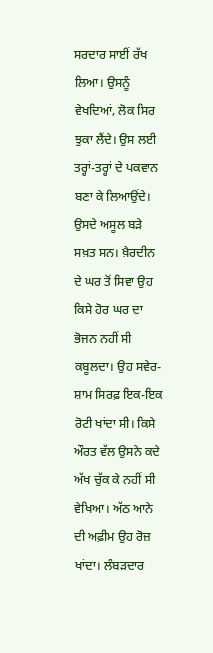ਸਰਦਾਰ ਸਾਈਂ ਰੱਖ ਲਿਆ। ਉਸਨੂੰ ਵੇਖਦਿਆਂ, ਲੋਕ ਸਿਰ ਝੁਕਾ ਲੈਂਦੇ। ਉਸ ਲਈ ਤਰ੍ਹਾਂ-ਤਰ੍ਹਾਂ ਦੇ ਪਕਵਾਨ ਬਣਾ ਕੇ ਲਿਆਉਂਦੇ। ਉਸਦੇ ਅਸੂਲ ਬੜੇ ਸਖ਼ਤ ਸਨ। ਖ਼ੈਰਦੀਨ ਦੇ ਘਰ ਤੋਂ ਸਿਵਾ ਉਹ ਕਿਸੇ ਹੋਰ ਘਰ ਦਾ ਭੋਜਨ ਨਹੀਂ ਸੀ ਕਬੂਲਦਾ। ਉਹ ਸਵੇਰ-ਸ਼ਾਮ ਸਿਰਫ਼ ਇਕ-ਇਕ ਰੋਟੀ ਖਾਂਦਾ ਸੀ। ਕਿਸੇ ਔਰਤ ਵੱਲ ਉਸਨੇ ਕਦੇ ਅੱਖ ਚੁੱਕ ਕੇ ਨਹੀਂ ਸੀ ਵੇਖਿਆ। ਅੱਠ ਆਨੇ ਦੀ ਅਫ਼ੀਮ ਉਹ ਰੋਜ਼ ਖਾਂਦਾ। ਲੰਬੜਦਾਰ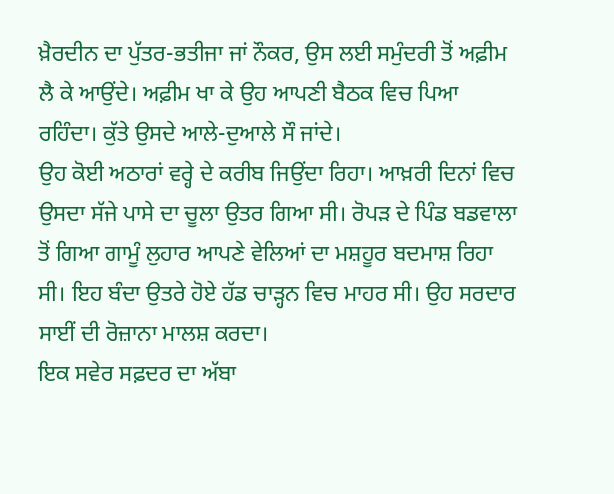ਖ਼ੈਰਦੀਨ ਦਾ ਪੁੱਤਰ-ਭਤੀਜਾ ਜਾਂ ਨੌਕਰ, ਉਸ ਲਈ ਸਮੁੰਦਰੀ ਤੋਂ ਅਫ਼ੀਮ ਲੈ ਕੇ ਆਉਂਦੇ। ਅਫ਼ੀਮ ਖਾ ਕੇ ਉਹ ਆਪਣੀ ਬੈਠਕ ਵਿਚ ਪਿਆ ਰਹਿੰਦਾ। ਕੁੱਤੇ ਉਸਦੇ ਆਲੇ-ਦੁਆਲੇ ਸੌ ਜਾਂਦੇ।
ਉਹ ਕੋਈ ਅਠਾਰਾਂ ਵਰ੍ਹੇ ਦੇ ਕਰੀਬ ਜਿਉਂਦਾ ਰਿਹਾ। ਆਖ਼ਰੀ ਦਿਨਾਂ ਵਿਚ ਉਸਦਾ ਸੱਜੇ ਪਾਸੇ ਦਾ ਚੂਲਾ ਉਤਰ ਗਿਆ ਸੀ। ਰੋਪੜ ਦੇ ਪਿੰਡ ਬਡਵਾਲਾ ਤੋਂ ਗਿਆ ਗਾਮੂੰ ਲੁਹਾਰ ਆਪਣੇ ਵੇਲਿਆਂ ਦਾ ਮਸ਼ਹੂਰ ਬਦਮਾਸ਼ ਰਿਹਾ ਸੀ। ਇਹ ਬੰਦਾ ਉਤਰੇ ਹੋਏ ਹੱਡ ਚਾੜ੍ਹਨ ਵਿਚ ਮਾਹਰ ਸੀ। ਉਹ ਸਰਦਾਰ ਸਾਈਂ ਦੀ ਰੋਜ਼ਾਨਾ ਮਾਲਸ਼ ਕਰਦਾ।
ਇਕ ਸਵੇਰ ਸਫ਼ਦਰ ਦਾ ਅੱਬਾ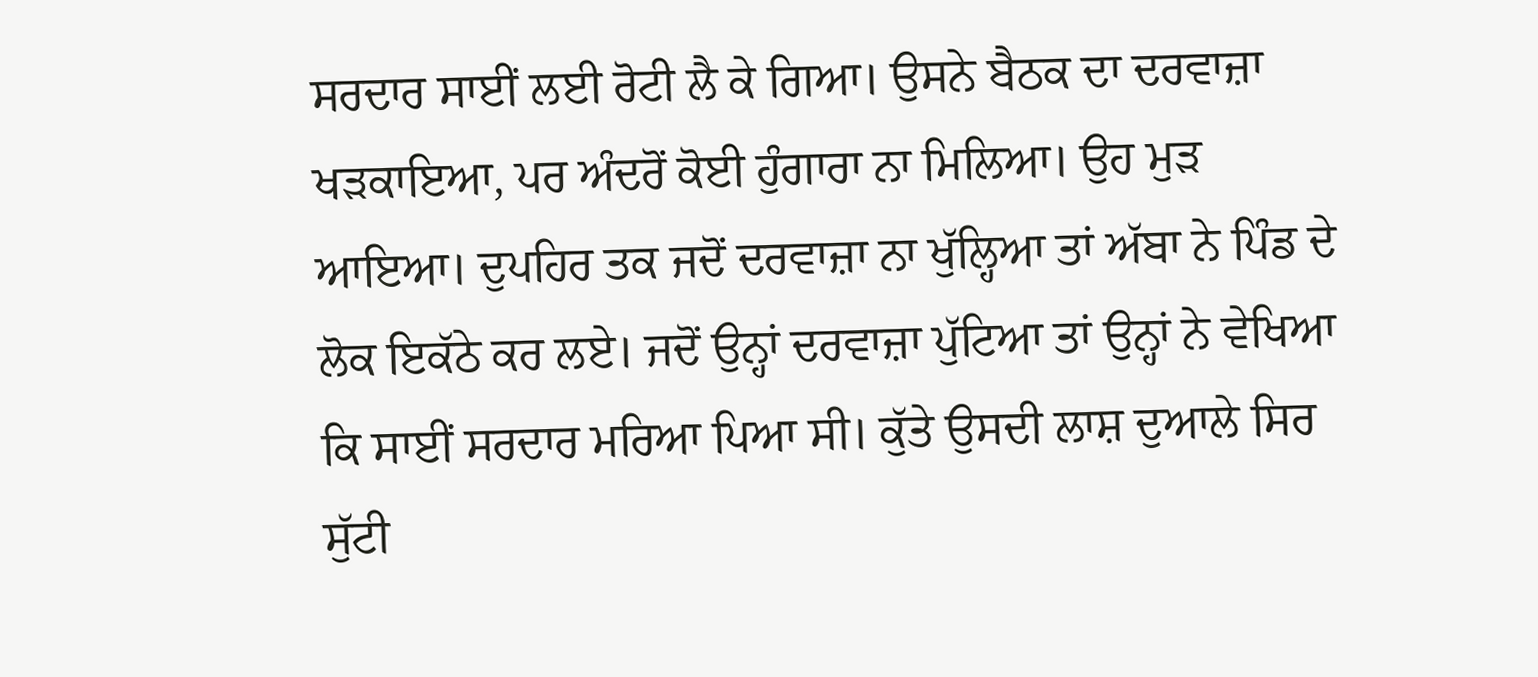ਸਰਦਾਰ ਸਾਈਂ ਲਈ ਰੋਟੀ ਲੈ ਕੇ ਗਿਆ। ਉਸਨੇ ਬੈਠਕ ਦਾ ਦਰਵਾਜ਼ਾ ਖੜਕਾਇਆ, ਪਰ ਅੰਦਰੋਂ ਕੋਈ ਹੁੰਗਾਰਾ ਨਾ ਮਿਲਿਆ। ਉਹ ਮੁੜ ਆਇਆ। ਦੁਪਹਿਰ ਤਕ ਜਦੋਂ ਦਰਵਾਜ਼ਾ ਨਾ ਖੁੱਲ੍ਹਿਆ ਤਾਂ ਅੱਬਾ ਨੇ ਪਿੰਡ ਦੇ ਲੋਕ ਇਕੱਠੇ ਕਰ ਲਏ। ਜਦੋਂ ਉਨ੍ਹਾਂ ਦਰਵਾਜ਼ਾ ਪੁੱਟਿਆ ਤਾਂ ਉਨ੍ਹਾਂ ਨੇ ਵੇਖਿਆ ਕਿ ਸਾਈਂ ਸਰਦਾਰ ਮਰਿਆ ਪਿਆ ਸੀ। ਕੁੱਤੇ ਉਸਦੀ ਲਾਸ਼ ਦੁਆਲੇ ਸਿਰ ਸੁੱਟੀ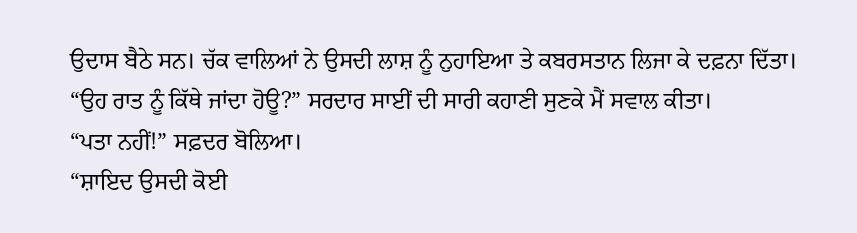ਉਦਾਸ ਬੈਠੇ ਸਨ। ਚੱਕ ਵਾਲਿਆਂ ਨੇ ਉਸਦੀ ਲਾਸ਼ ਨੂੰ ਨੁਹਾਇਆ ਤੇ ਕਬਰਸਤਾਨ ਲਿਜਾ ਕੇ ਦਫ਼ਨਾ ਦਿੱਤਾ।
“ਉਹ ਰਾਤ ਨੂੰ ਕਿੱਥੇ ਜਾਂਦਾ ਹੋਊ?” ਸਰਦਾਰ ਸਾਈਂ ਦੀ ਸਾਰੀ ਕਹਾਣੀ ਸੁਣਕੇ ਮੈਂ ਸਵਾਲ ਕੀਤਾ।
“ਪਤਾ ਨਹੀਂ!” ਸਫ਼ਦਰ ਬੋਲਿਆ।
“ਸ਼ਾਇਦ ਉਸਦੀ ਕੋਈ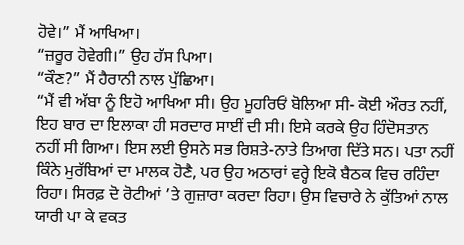ਹੋਵੇ।” ਮੈਂ ਆਖਿਆ।
“ਜ਼ਰੂਰ ਹੋਵੇਗੀ।” ਉਹ ਹੱਸ ਪਿਆ।
“ਕੌਣ?” ਮੈਂ ਹੈਰਾਨੀ ਨਾਲ ਪੁੱਛਿਆ।
“ਮੈਂ ਵੀ ਅੱਬਾ ਨੂੰ ਇਹੋ ਆਖਿਆ ਸੀ। ਉਹ ਮੂਹਰਿਓਂ ਬੋਲਿਆ ਸੀ- ਕੋਈ ਔਰਤ ਨਹੀਂ, ਇਹ ਬਾਰ ਦਾ ਇਲਾਕਾ ਹੀ ਸਰਦਾਰ ਸਾਈਂ ਦੀ ਸੀ। ਇਸੇ ਕਰਕੇ ਉਹ ਹਿੰਦੋਸਤਾਨ ਨਹੀਂ ਸੀ ਗਿਆ। ਇਸ ਲਈ ਉਸਨੇ ਸਭ ਰਿਸ਼ਤੇ-ਨਾਤੇ ਤਿਆਗ ਦਿੱਤੇ ਸਨ। ਪਤਾ ਨਹੀਂ ਕਿੰਨੇ ਮੁਰੱਬਿਆਂ ਦਾ ਮਾਲਕ ਹੋਣੈ, ਪਰ ਉਹ ਅਠਾਰਾਂ ਵਰ੍ਹੇ ਇਕੋ ਬੈਠਕ ਵਿਚ ਰਹਿੰਦਾ ਰਿਹਾ। ਸਿਰਫ਼ ਦੋ ਰੋਟੀਆਂ ’ਤੇ ਗੁਜ਼ਾਰਾ ਕਰਦਾ ਰਿਹਾ। ਉਸ ਵਿਚਾਰੇ ਨੇ ਕੁੱਤਿਆਂ ਨਾਲ ਯਾਰੀ ਪਾ ਕੇ ਵਕਤ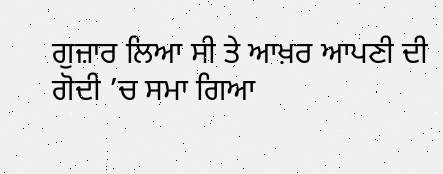ਗੁਜ਼ਾਰ ਲਿਆ ਸੀ ਤੇ ਆਖ਼ਰ ਆਪਣੀ ਦੀ ਗੋਦੀ ’ਚ ਸਮਾ ਗਿਆ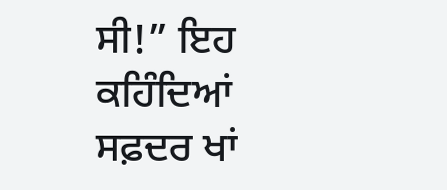ਸੀ!” ਇਹ ਕਹਿੰਦਿਆਂ ਸਫ਼ਦਰ ਖਾਂ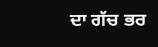ਦਾ ਗੱਚ ਭਰ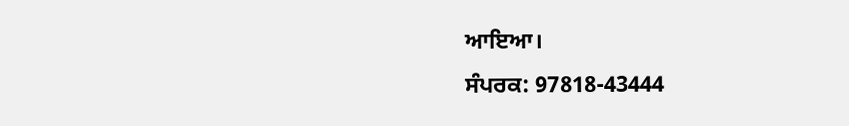ਆਇਆ।
ਸੰਪਰਕ: 97818-43444